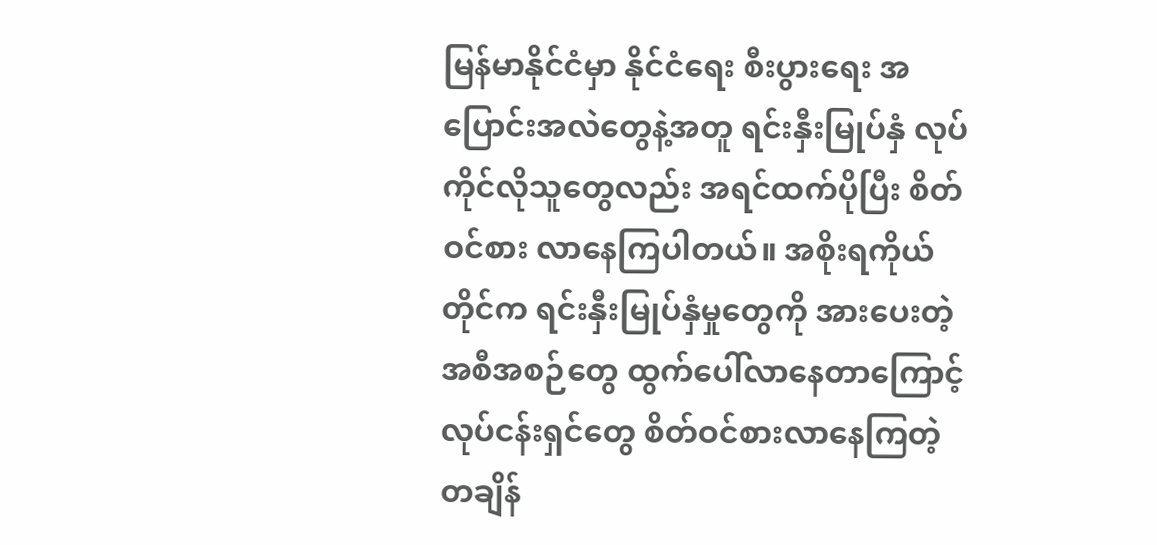မြန်မာနိုင်ငံမှာ နိုင်ငံရေး စီးပွားရေး အပြောင်းအလဲတွေနဲ့အတူ ရင်းနှီးမြုပ်နှံ လုပ်ကိုင်လိုသူတွေလည်း အရင်ထက်ပိုပြီး စိတ်ဝင်စား လာနေကြပါတယ်။ အစိုးရကိုယ်တိုင်က ရင်းနှီးမြုပ်နှံမှုတွေကို အားပေးတဲ့ အစီအစဉ်တွေ ထွက်ပေါ်လာနေတာကြောင့် လုပ်ငန်းရှင်တွေ စိတ်ဝင်စားလာနေကြတဲ့ တချိန်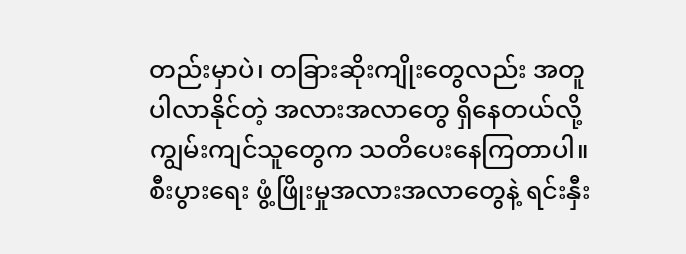တည်းမှာပဲ၊ တခြားဆိုးကျိုးတွေလည်း အတူပါလာနိုင်တဲ့ အလားအလာတွေ ရှိနေတယ်လို့ ကျွမ်းကျင်သူတွေက သတိပေးနေကြတာပါ။ စီးပွားရေး ဖွံ့ဖြိုးမှုအလားအလာတွေနဲ့ ရင်းနှီး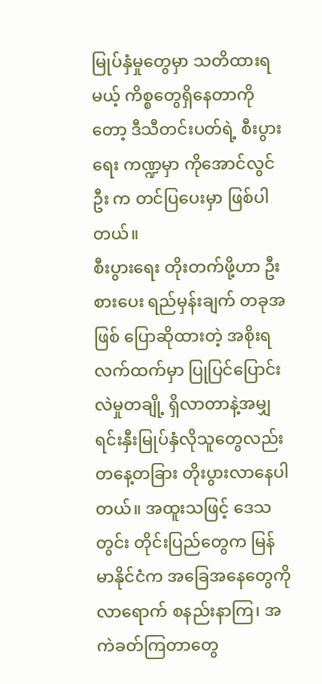မြုပ်နှံမှုတွေမှာ သတိထားရမယ့် ကိစ္စတွေရှိနေတာကိုတော့ ဒီသီတင်းပတ်ရဲ့ စီးပွားရေး ကဏ္ဍမှာ ကိုအောင်လွင်ဦး က တင်ပြပေးမှာ ဖြစ်ပါတယ်။
စီးပွားရေး တိုးတက်ဖို့ဟာ ဦးစားပေး ရည်မှန်းချက် တခုအဖြစ် ပြောဆိုထားတဲ့ အစိုးရ လက်ထက်မှာ ပြုပြင်ပြောင်းလဲမှုတချို့ ရှိလာတာနဲ့အမျှ ရင်းနှီးမြုပ်နှံလိုသူတွေလည်း တနေ့တခြား တိုးပွားလာနေပါတယ်။ အထူးသဖြင့် ဒေသတွင်း တိုင်းပြည်တွေက မြန်မာနိုင်ငံက အခြေအနေတွေကို လာရောက် စနည်းနာကြ၊ အကဲခတ်ကြတာတွေ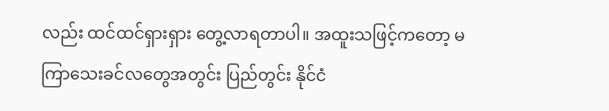လည်း ထင်ထင်ရှားရှား တွေ့လာရတာပါ။ အထူးသဖြင့်ကတော့ မကြာသေးခင်လတွေအတွင်း ပြည်တွင်း နိုင်ငံ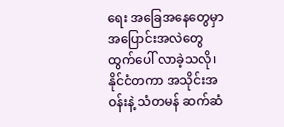ရေး အခြေအနေတွေမှာ အပြောင်းအလဲတွေ ထွက်ပေါ် လာခဲ့သလို၊ နိုင်ငံတကာ အသိုင်းအဝန်းနဲ့ သံတမန် ဆက်ဆံ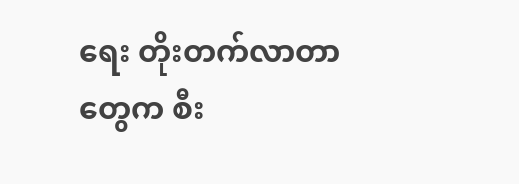ရေး တိုးတက်လာတာတွေက စီး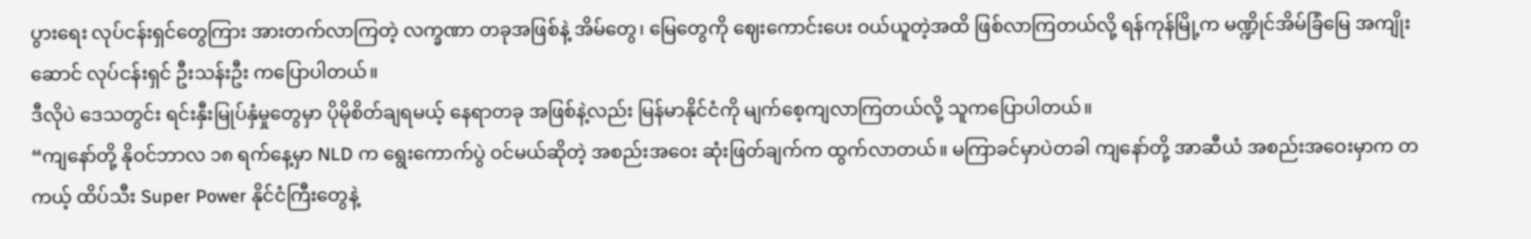ပွားရေး လုပ်ငန်းရှင်တွေကြား အားတက်လာကြတဲ့ လက္ခဏာ တခုအဖြစ်နဲ့ အိမ်တွေ၊ မြေတွေကို ဈေးကောင်းပေး ဝယ်ယူတဲ့အထိ ဖြစ်လာကြတယ်လို့ ရန်ကုန်မြို့က မဏ္ဍိုင်အိမ်ခြံမြေ အကျိုးဆောင် လုပ်ငန်းရှင် ဦးသန်းဦး ကပြောပါတယ်။
ဒီလိုပဲ ဒေသတွင်း ရင်းနှီးမြုပ်နှံမှုတွေမှာ ပိုမိုစိတ်ချရမယ့် နေရာတခု အဖြစ်နဲ့လည်း မြန်မာနိုင်ငံကို မျက်စေ့ကျလာကြတယ်လို့ သူကပြောပါတယ်။
“ကျနော်တို့ နိုဝင်ဘာလ ၁၈ ရက်နေ့မှာ NLD က ရွေးကောက်ပွဲ ဝင်မယ်ဆိုတဲ့ အစည်းအဝေး ဆုံးဖြတ်ချက်က ထွက်လာတယ်။ မကြာခင်မှာပဲတခါ ကျနော်တို့ အာဆီယံ အစည်းအဝေးမှာက တကယ့် ထိပ်သီး Super Power နိုင်ငံကြီးတွေနဲ့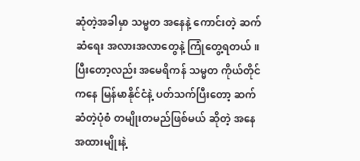ဆုံတဲ့အခါမှာ သမ္မတ အနေနဲ့ ကောင်းတဲ့ ဆက်ဆံရေး အလားအလာတွေနဲ့ ကြုံတွေ့ရတယ်။ ပြီးတော့လည်း အမေရိကန် သမ္မတ ကိုယ်တိုင်ကနေ မြန်မာနိုင်ငံနဲ့ ပတ်သက်ပြီးတော့ ဆက်ဆံတဲ့ပုံစံ တမျိုးတမည်ဖြစ်မယ် ဆိုတဲ့ အနေအထားမျိုးနဲ့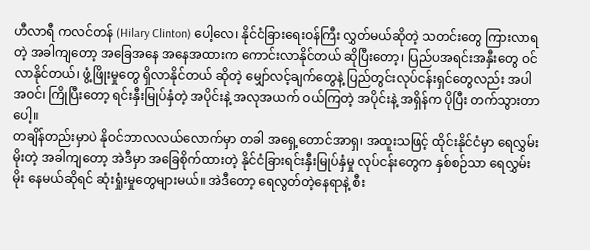ဟီလာရီ ကလင်တန် (Hilary Clinton) ပေါ့လေ၊ နိုင်ငံခြားရေးဝန်ကြီး လွှတ်မယ်ဆိုတဲ့ သတင်းတွေ ကြားလာရတဲ့ အခါကျတော့ အခြေအနေ အနေအထားက ကောင်းလာနိုင်တယ် ဆိုပြီးတော့၊ ပြည်ပအရင်းအနှီးတွေ ဝင်လာနိုင်တယ်၊ ဖွံ့ဖြိုးမှုတွေ ရှိလာနိုင်တယ် ဆိုတဲ့ မျှော်လင့်ချက်တွေနဲ့ ပြည်တွင်းလုပ်ငန်းရှင်တွေလည်း အပါအဝင်၊ ကြိုပြီးတော့ ရင်းနှီးမြုပ်နှံတဲ့ အပိုင်းနဲ့ အလုအယက် ဝယ်ကြတဲ့ အပိုင်းနဲ့ အရှိန်က ပိုပြီး တက်သွားတာပေါ့။
တချိန်တည်းမှာပဲ နိုဝင်ဘာလလယ်လောက်မှာ တခါ အရှေ့တောင်အာရှ၊ အထူးသဖြင့် ထိုင်းနိုင်ငံမှာ ရေလွှမ်းမိုးတဲ့ အခါကျတော့ အဲဒီမှာ အခြေစိုက်ထားတဲ့ နိုင်ငံခြားရင်းနှီးမြုပ်နှံမှု လုပ်ငန်းတွေက နှစ်စဉ်သာ ရေလွှမ်းမိုး နေမယ်ဆိုရင် ဆုံးရှုံးမှုတွေများမယ်။ အဲဒီတော့ ရေလွတ်တဲ့နေရာနဲ့ စီး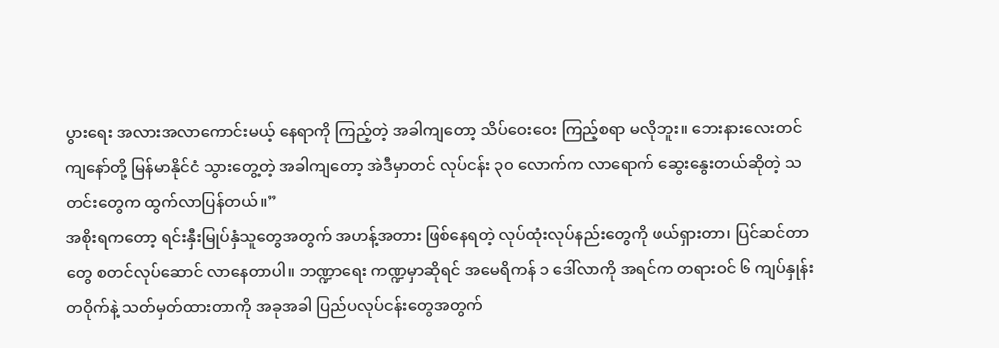ပွားရေး အလားအလာကောင်းမယ့် နေရာကို ကြည့်တဲ့ အခါကျတော့ သိပ်ဝေးဝေး ကြည့်စရာ မလိုဘူး။ ဘေးနားလေးတင် ကျနော်တို့ မြန်မာနိုင်ငံ သွားတွေ့တဲ့ အခါကျတော့ အဲဒီမှာတင် လုပ်ငန်း ၃၀ လောက်က လာရောက် ဆွေးနွေးတယ်ဆိုတဲ့ သတင်းတွေက ထွက်လာပြန်တယ်။”
အစိုးရကတော့ ရင်းနှီးမြုပ်နှံသူတွေအတွက် အဟန့်အတား ဖြစ်နေရတဲ့ လုပ်ထုံးလုပ်နည်းတွေကို ဖယ်ရှားတာ၊ ပြင်ဆင်တာတွေ စတင်လုပ်ဆောင် လာနေတာပါ။ ဘဏ္ဍာရေး ကဏ္ဍမှာဆိုရင် အမေရိကန် ၁ ဒေါ်လာကို အရင်က တရားဝင် ၆ ကျပ်နှုန်း တဝိုက်နဲ့ သတ်မှတ်ထားတာကို အခုအခါ ပြည်ပလုပ်ငန်းတွေအတွက်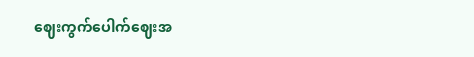ဈေးကွက်ပေါက်ဈေးအ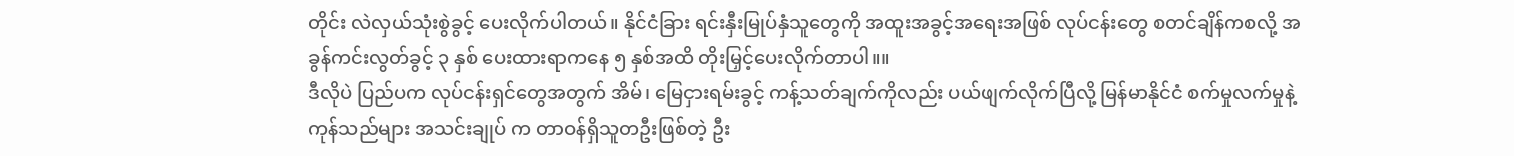တိုင်း လဲလှယ်သုံးစွဲခွင့် ပေးလိုက်ပါတယ်။ နိုင်ငံခြား ရင်းနှီးမြုပ်နှံသူတွေကို အထူးအခွင့်အရေးအဖြစ် လုပ်ငန်းတွေ စတင်ချိန်ကစလို့ အခွန်ကင်းလွတ်ခွင့် ၃ နှစ် ပေးထားရာကနေ ၅ နှစ်အထိ တိုးမြှင့်ပေးလိုက်တာပါ။။
ဒီလိုပဲ ပြည်ပက လုပ်ငန်းရှင်တွေအတွက် အိမ်၊ မြေငှားရမ်းခွင့် ကန့်သတ်ချက်ကိုလည်း ပယ်ဖျက်လိုက်ပြီလို့ မြန်မာနိုင်ငံ စက်မှုလက်မှုနဲ့ ကုန်သည်များ အသင်းချုပ် က တာဝန်ရှိသူတဦးဖြစ်တဲ့ ဦး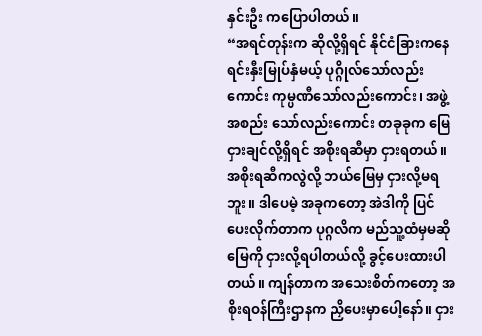နှင်းဦး ကပြောပါတယ်။
“အရင်တုန်းက ဆိုလို့ရှိရင် နိုင်ငံခြားကနေ ရင်းနှီးမြုပ်နှံမယ့် ပုဂ္ဂိုလ်သော်လည်းကောင်း ကုမ္ပဏီသော်လည်းကောင်း၊ အဖွဲ့အစည်း သော်လည်းကောင်း တခုခုက မြေငှားချင်လို့ရှိရင် အစိုးရဆီမှာ ငှားရတယ်။ အစိုးရဆီကလွဲလို့ ဘယ်မြေမှ ငှားလို့မရဘူး။ ဒါပေမဲ့ အခုကတော့ အဲဒါကို ပြင်ပေးလိုက်တာက ပုဂ္ဂလိက မည်သူ့ထံမှမဆို မြေကို ငှားလို့ရပါတယ်လို့ ခွင့်ပေးထားပါတယ်။ ကျန်တာက အသေးစိတ်ကတော့ အစိုးရဝန်ကြီးဌာနက ညှိပေးမှာပေါ့နော်။ ငှား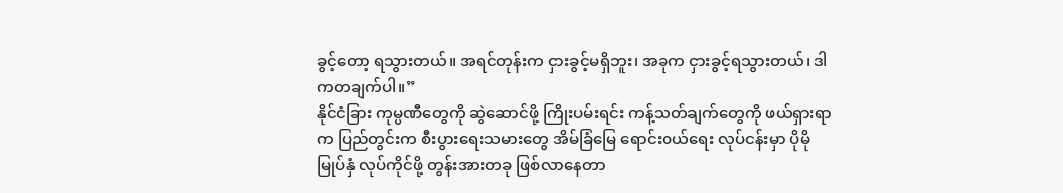ခွင့်တော့ ရသွားတယ်။ အရင်တုန်းက ငှားခွင့်မရှိဘူး၊ အခုက ငှားခွင့်ရသွားတယ်၊ ဒါကတချက်ပါ။”
နိုင်ငံခြား ကုမ္ပဏီတွေကို ဆွဲဆောင်ဖို့ ကြိုးပမ်းရင်း ကန့်သတ်ချက်တွေကို ဖယ်ရှားရာက ပြည်တွင်းက စီးပွားရေးသမားတွေ အိမ်ခြံမြေ ရောင်းဝယ်ရေး လုပ်ငန်းမှာ ပိုမို မြုပ်နှံ လုပ်ကိုင်ဖို့ တွန်းအားတခု ဖြစ်လာနေတာ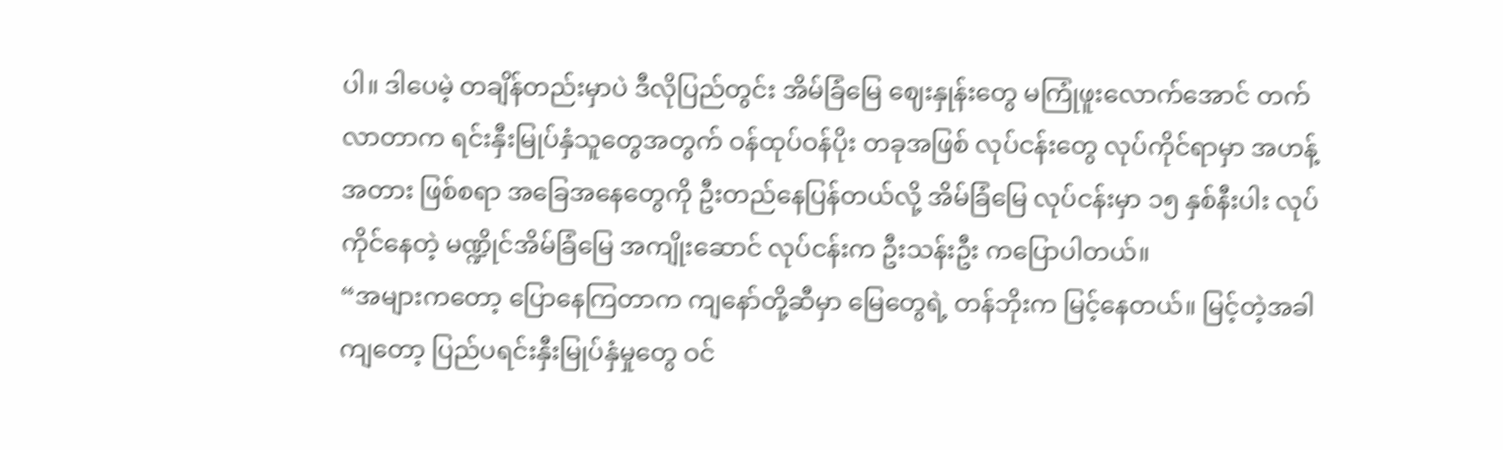ပါ။ ဒါပေမဲ့ တချိန်တည်းမှာပဲ ဒီလိုပြည်တွင်း အိမ်ခြံမြေ ဈေးနှုန်းတွေ မကြုံဖူးလောက်အောင် တက်လာတာက ရင်းနှီးမြုပ်နှံသူတွေအတွက် ဝန်ထုပ်ဝန်ပိုး တခုအဖြစ် လုပ်ငန်းတွေ လုပ်ကိုင်ရာမှာ အဟန့်အတား ဖြစ်စရာ အခြေအနေတွေကို ဦးတည်နေပြန်တယ်လို့ အိမ်ခြံမြေ လုပ်ငန်းမှာ ၁၅ နှစ်နီးပါး လုပ်ကိုင်နေတဲ့ မဏ္ဍိုင်အိမ်ခြံမြေ အကျိုးဆောင် လုပ်ငန်းက ဦးသန်းဦး ကပြောပါတယ်။
“အများကတော့ ပြောနေကြတာက ကျနော်တို့ဆီမှာ မြေတွေရဲ့ တန်ဘိုးက မြင့်နေတယ်။ မြင့်တဲ့အခါကျတော့ ပြည်ပရင်းနှီးမြုပ်နှံမှုတွေ ဝင်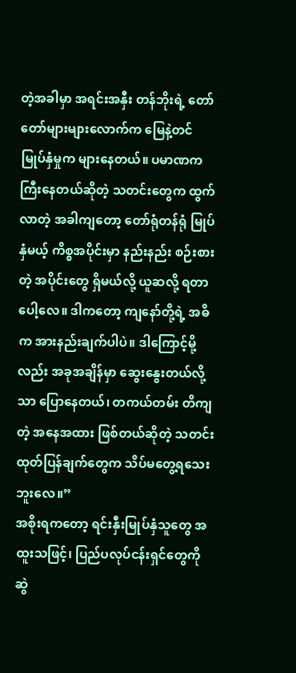တဲ့အခါမှာ အရင်းအနှီး တန်ဘိုးရဲ့ တော်တော်များများလောက်က မြေနဲ့တင် မြုပ်နှံမှုက များနေတယ်။ ပမာဏက ကြီးနေတယ်ဆိုတဲ့ သတင်းတွေက ထွက်လာတဲ့ အခါကျတော့ တော်ရုံတန်ရုံ မြုပ်နှံမယ့် ကိစ္စအပိုင်းမှာ နည်းနည်း စဉ်းစားတဲ့ အပိုင်းတွေ ရှိမယ်လို့ ယူဆလို့ ရတာပေါ့လေ။ ဒါကတော့ ကျနော်တို့ရဲ့ အဓိက အားနည်းချက်ပါပဲ။ ဒါကြောင့်မို့လည်း အခုအချိန်မှာ ဆွေးနွေးတယ်လို့သာ ပြောနေတယ်၊ တကယ်တမ်း တိကျတဲ့ အနေအထား ဖြစ်တယ်ဆိုတဲ့ သတင်းထုတ်ပြန်ချက်တွေက သိပ်မတွေ့ရသေးဘူးလေ။”
အစိုးရကတော့ ရင်းနှီးမြုပ်နှံသူတွေ အထူးသဖြင့်၊ ပြည်ပလုပ်ငန်းရှင်တွေကို ဆွဲ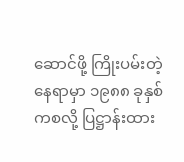ဆောင်ဖို့ ကြိုးပမ်းတဲ့ နေရာမှာ ၁၉၈၈ ခုနှစ်ကစလို့ ပြဋ္ဌာန်းထား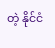တဲ့ နိုင်ငံ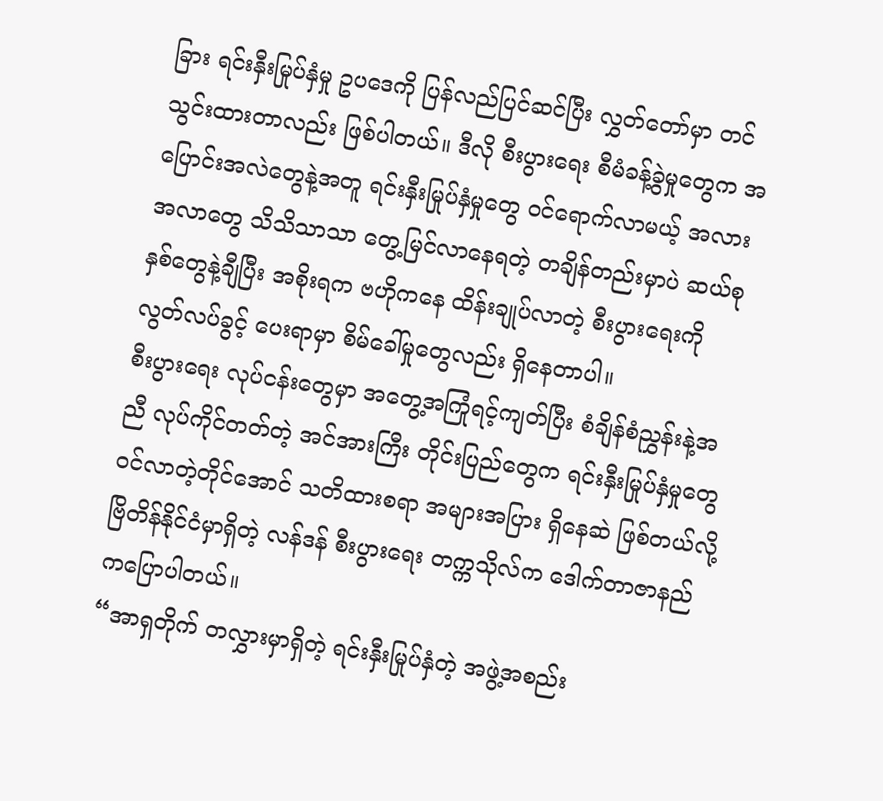ခြား ရင်းနှီးမြုပ်နှံမှု ဥပဒေကို ပြန်လည်ပြင်ဆင်ပြီး လွှတ်တော်မှာ တင်သွင်းထားတာလည်း ဖြစ်ပါတယ်။ ဒီလို စီးပွားရေး စီမံခန့်ခွဲမှုတွေက အပြောင်းအလဲတွေနဲ့အတူ ရင်းနှီးမြုပ်နှံမှုတွေ ဝင်ရောက်လာမယ့် အလားအလာတွေ သိသိသာသာ တွေ့မြင်လာနေရတဲ့ တချိန်တည်းမှာပဲ ဆယ်စုနှစ်တွေနဲ့ချီပြီး အစိုးရက ဗဟိုကနေ ထိန်းချုပ်လာတဲ့ စီးပွားရေးကို လွတ်လပ်ခွင့် ပေးရာမှာ စိမ်ခေါ်မှုတွေလည်း ရှိနေတာပါ။
စီးပွားရေး လုပ်ငန်းတွေမှာ အတွေ့အကြုံရင့်ကျတ်ပြီး စံချိန်စံညွှန်းနဲ့အညီ လုပ်ကိုင်တတ်တဲ့ အင်အားကြီး တိုင်းပြည်တွေက ရင်းနှီးမြုပ်နှံမှုတွေ ဝင်လာတဲ့တိုင်အောင် သတိထားစရာ အများအပြား ရှိနေဆဲ ဖြစ်တယ်လို့ ဗြိတိန်နိုင်ငံမှာရှိတဲ့ လန်ဒန် စီးပွားရေး တက္ကသိုလ်က ဒေါက်တာဇာနည် ကပြောပါတယ်။
“အာရှတိုက် တလွှားမှာရှိတဲ့ ရင်းနှီးမြုပ်နှံတဲ့ အဖွဲ့အစည်း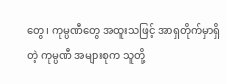တွေ၊ ကုမ္ပဏီတွေ အထူးသဖြင့် အာရှတိုက်မှာရှိတဲ့ ကုမ္ပဏီ အများစုက သူတို့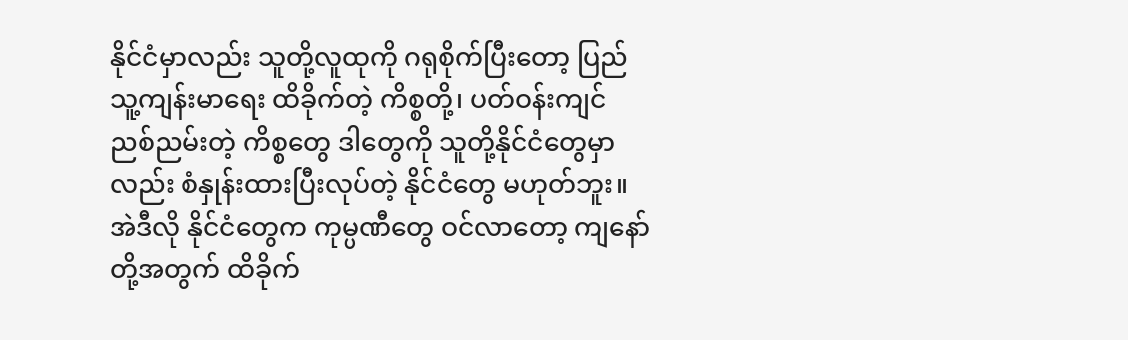နိုင်ငံမှာလည်း သူတို့လူထုကို ဂရုစိုက်ပြီးတော့ ပြည်သူ့ကျန်းမာရေး ထိခိုက်တဲ့ ကိစ္စတို့၊ ပတ်ဝန်းကျင် ညစ်ညမ်းတဲ့ ကိစ္စတွေ ဒါတွေကို သူတို့နိုင်ငံတွေမှာလည်း စံနှုန်းထားပြီးလုပ်တဲ့ နိုင်ငံတွေ မဟုတ်ဘူး။ အဲဒီလို နိုင်ငံတွေက ကုမ္ပဏီတွေ ဝင်လာတော့ ကျနော်တို့အတွက် ထိခိုက်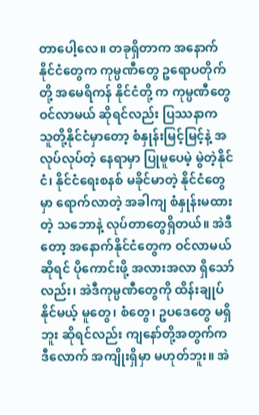တာပေါ့လေ။ တခုရှိတာက အနောက်နိုင်ငံတွေက ကုမ္ပဏီတွေ ဥရောပတိုက်တို့ အမေရိကန် နိုင်ငံတို့ က ကုမ္ပဏီတွေ ဝင်လာမယ် ဆိုရင်လည်း ပြဿနာက သူတို့နိုင်ငံမှာတော့ စံနှုန်းမြင့်မြင့်နဲ့ အလုပ်လုပ်တဲ့ နေရာမှာ ပြုမူပေမဲ့ မွဲတဲ့နိုင်ငံ၊ နိုင်ငံရေးစနစ် မခိုင်မာတဲ့ နိုင်ငံတွေမှာ ရောက်လာတဲ့ အခါကျ စံနှုန်းမထားတဲ့ သဘောနဲ့ လုပ်တာတွေရှိတယ်။ အဲဒီတော့ အနောက်နိုင်ငံတွေက ဝင်လာမယ်ဆိုရင် ပိုကောင်းဖို့ အလားအလာ ရှိသော်လည်း၊ အဲဒီကုမ္ပဏီတွေကို ထိန်းချုပ်နိုင်မယ့် မူတွေ၊ စံတွေ၊ ဥပဒေတွေ မရှိဘူး ဆိုရင်လည်း ကျနော်တို့အတွက်က ဒီလောက် အကျိုးရှိမှာ မဟုတ်ဘူး။ အဲ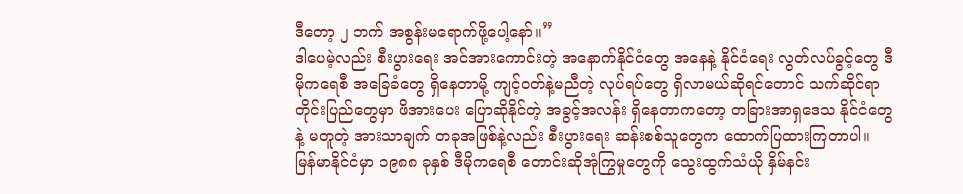ဒီတော့ ၂ ဘက် အစွန်းမရောက်ဖို့ပေါ့နော်။”
ဒါပေမဲ့လည်း စီးပွားရေး အင်အားကောင်းတဲ့ အနောက်နိုင်ငံတွေ အနေနဲ့ နိုင်ငံရေး လွတ်လပ်ခွင့်တွေ ဒီမိုကရေစီ အခြေခံတွေ ရှိနေတာမို့ ကျင့်ဝတ်နဲ့မညီတဲ့ လုပ်ရပ်တွေ ရှိလာမယ်ဆိုရင်တောင် သက်ဆိုင်ရာ တိုင်းပြည်တွေမှာ ဖိအားပေး ပြောဆိုနိုင်တဲ့ အခွင့်အလန်း ရှိနေတာကတော့ တခြားအာရှဒေသ နိုင်ငံတွေနဲ့ မတူတဲ့ အားသာချက် တခုအဖြစ်နဲ့လည်း စီးပွားရေး ဆန်းစစ်သူတွေက ထောက်ပြထားကြတာပါ။
မြန်မာနိုင်ငံမှာ ၁၉၈၈ ခုနှစ် ဒီမိုကရေစီ တောင်းဆိုအုံကြွမှုတွေကို သွေးထွက်သံယို နှိမ်နင်း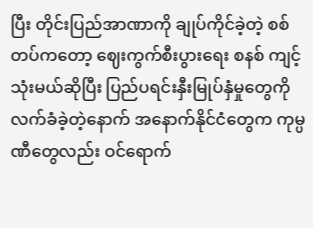ပြီး တိုင်းပြည်အာဏာကို ချုပ်ကိုင်ခဲ့တဲ့ စစ်တပ်ကတော့ ဈေးကွက်စီးပွားရေး စနစ် ကျင့်သုံးမယ်ဆိုပြီး ပြည်ပရင်းနှီးမြုပ်နှံမှုတွေကို လက်ခံခဲ့တဲ့နောက် အနောက်နိုင်ငံတွေက ကုမ္ပဏီတွေလည်း ဝင်ရောက်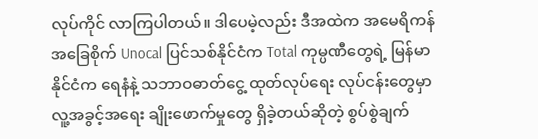လုပ်ကိုင် လာကြပါတယ်။ ဒါပေမဲ့လည်း ဒီအထဲက အမေရိကန် အခြေစိုက် Unocal ပြင်သစ်နိုင်ငံက Total ကုမ္ပဏီတွေရဲ့ မြန်မာနိုင်ငံက ရေနံနဲ့ သဘာဝဓာတ်ငွေ့ ထုတ်လုပ်ရေး လုပ်ငန်းတွေမှာ လူ့အခွင့်အရေး ချိုးဖောက်မှုတွေ ရှိခဲ့တယ်ဆိုတဲ့ စွပ်စွဲချက်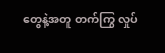တွေနဲ့အတူ တက်ကြွ လှုပ်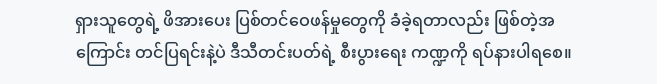ရှားသူတွေရဲ့ ဖိအားပေး ပြစ်တင်ဝေဖန်မှုတွေကို ခံခဲ့ရတာလည်း ဖြစ်တဲ့အကြောင်း တင်ပြရင်းနဲ့ပဲ ဒီသီတင်းပတ်ရဲ့ စီးပွားရေး ကဏ္ဍကို ရပ်နားပါရစေ။